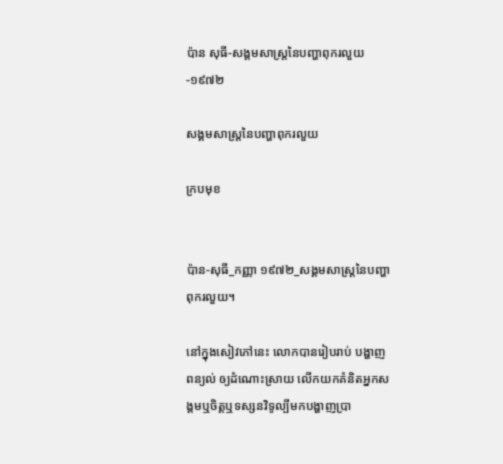ប៉ាន សុធី-សង្គមសាស្ត្រនៃបញ្ហាពុករលួយ-១៩៧២

សង្គមសាស្ត្រនៃបញ្ហាពុករលួយ

ក្របមុខ


ប៉ាន-សុធី_កញ្ញា ១៩៧២_សង្គមសាស្ត្រនៃបញ្ហាពុករលួយ។

នៅក្នុងសៀវភៅនេះ លោកបានរៀបរាប់ បង្ហាញ ពន្យល់ ឲ្យដំណោះស្រាយ លើកយកគំនិតអ្នកសង្គមឬចិត្តឬទស្សនវិទូល្បីមកបង្ហាញប្រា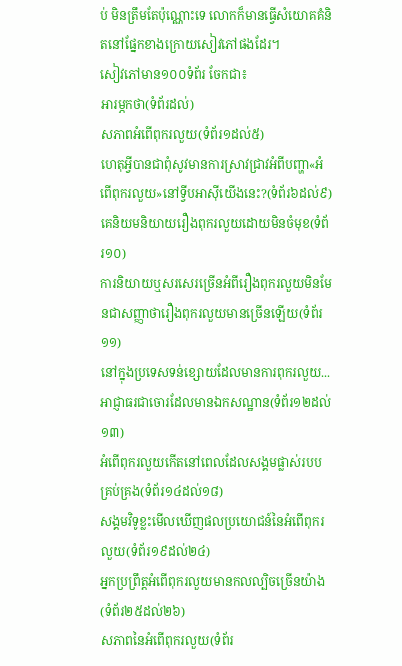ប់ មិនត្រឹមតែប៉ុណ្ណោះទេ លោកក៏មានធ្វើសំយោគគំនិតនៅផ្នែកខាងក្រោយសៀវភៅផងដែរ។
សៀវភៅមាន១០០ទំព័រ ចែកជា៖
អារម្ភកថា(ទំព័រដល់)
សភាពអំពើពុករលួយ(ទំព័រ១ដល់៥)
ហេតុអ្វីបានជាពុំសូវមានការស្រាវជ្រាវអំពីបញ្ហា«អំពើពុករលួយ»នៅទ្វីបអាស៊ីយើងនេះ?(ទំព័រ៦ដល់៩)
គេនិយមនិយាយរឿងពុករលួយដោយមិនចំមុខ(ទំព័រ១០)
ការនិយាយឬសរសេរច្រើនអំពីរឿងពុករលួយមិនមែនជាសញ្ញាថារឿងពុករលួយមានច្រើនឡើយ(ទំព័រ១១)
នៅក្នុងប្រទេសទន់ខ្សោយដែលមានការពុករលួយ...អាជ្ញាធរជាចោរដែលមានឯកសណ្ឋាន(ទំព័រ១២ដល់១៣)
អំពើពុករលួយកើតនៅពេលដែលសង្គមផ្លាស់របបគ្រប់គ្រង(ទំព័រ១៤ដល់១៨)
សង្គមវិទូខ្លះមើលឃើញផលប្រយោជន៍នៃអំពើពុករលួយ(ទំព័រ១៩ដល់២៤)
អ្នកប្រព្រឹត្តអំពើពុករលួយមានកលល្បិចច្រើនយ៉ាង(ទំព័រ២៥ដល់២៦)
សភាពនៃអំពើពុករលួយ(ទំព័រ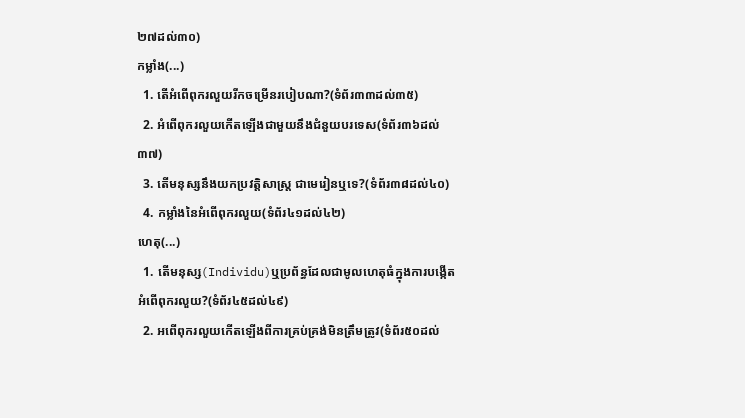២៧ដល់៣០)
កម្លាំង(...)
  1. តើអំពើពុករលួយរីកចម្រើនរបៀបណា?(ទំព័រ៣៣ដល់៣៥)
  2. អំពើពុករលួយកើតឡើងជាមួយនឹងជំនួយបរទេស(ទំព័រ៣៦ដល់៣៧)
  3. តើមនុស្សនឹងយកប្រវត្តិសាស្ត្រ ជាមេរៀនឬទេ?(ទំព័រ៣៨ដល់៤០)
  4. កម្លាំងនៃអំពើពុករលួយ(ទំព័រ៤១ដល់៤២)
ហេតុ(...)
  1. តើមនុស្ស(Individu)ឬប្រព័ន្ធដែលជាមូលហេតុធំក្នុងការបង្កើតអំពើពុករលួយ?(ទំព័រ៤៥ដល់៤៩)
  2. អពើពុករលួយកើតឡើងពីការគ្រប់គ្រង់មិនត្រឹមត្រូវ(ទំព័រ៥០ដល់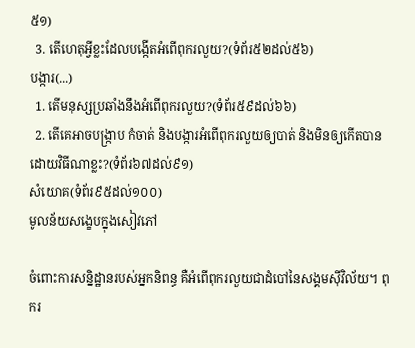៥១)
  3. តើហេតុអ្វីខ្លះដែលបង្កើតអំពើពុករលួយ?(ទំព័រ៥២ដល់៥៦)
បង្ការ(...)
  1. តើមនុស្សប្រឆាំងនឹងអំពើពុករលួយ?(ទំព័រ៥៩ដល់៦៦)
  2. តើគេអាចបង្ក្រាប កំចាត់ និងបង្ការអំពើពុករលួយឲ្យបាត់ និងមិនឲ្យកើតបាន ដោយវិធីណាខ្លះ?(ទំព័រ៦៧ដល់៩១)
សំយោគ(ទំព័រ៩៥ដល់១០០)
មូលន័យសង្ខេបក្នុងសៀវភៅ

ចំពោះការសន្និដ្ឋានរបស់អ្នកនិពន្ធ គឺអំពើពុករលួយជាដំបៅនៃសង្គមស៊ីវិល័យ។ ពុករ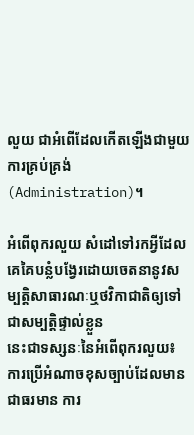លួយ ជាអំពើដែលកើតឡើងជាមួយការគ្រប់គ្រង់(Administration)។

អំពើពុករលួយ សំដៅទៅរកអ្វីដែលគេគៃបន្លំបង្វែរដោយចេតនានូវសម្បត្តិសាធារណៈឬថវិកាជាតិឲ្យទៅជាសម្បត្តិផ្ទាល់ខ្លួន
នេះជាទស្សនៈនៃអំពើពុករលួយ៖
ការប្រើអំណាចខុសច្បាប់ដែលមានជាធរមាន ការ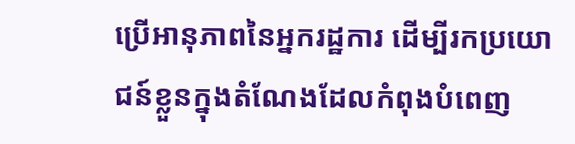ប្រើអានុភាពនៃអ្នករដ្ឋការ ដើម្បីរកប្រយោជន៍ខ្លួនក្នុងតំណែងដែលកំពុងបំពេញ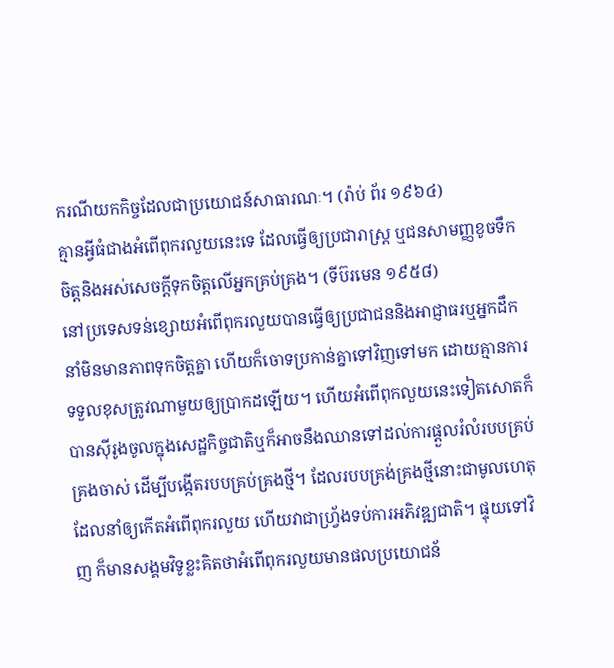ករណីយកកិច្ចដែលជាប្រយោជន៍សាធារណៈ។ (រ៉ាប់ ព័រ ១៩៦៤)
គ្មានអ្វីធំជាងអំពើពុករលួយនេះទេ ដែលធ្វើឲ្យប្រជារាស្ត្រ ឬជនសាមញ្ញខូចទឹកចិត្តនិងអស់សេចក្តីទុកចិត្តលើអ្នកគ្រប់គ្រង។ (ទីប៊រមេន ១៩៥៨)
នៅប្រទេសទន់ខ្សោយអំពើពុករលួយបានធ្វើឲ្យប្រជាជននិងអាជ្ញាធរឬអ្នកដឹកនាំមិនមានភាពទុកចិត្តគ្នា ហើយក៏ចោទប្រកាន់គ្នាទៅវិញទៅមក ដោយគ្មានការទទួលខុសត្រូវណាមួយឲ្យប្រាកដឡើយ។ ហើយអំពើពុកលួយនេះទៀតសោតក៏បានស៊ីរូងចូលក្នុងសេដ្ឋកិច្ចជាតិឬក៏អាចនឹងឈានទៅដល់ការផ្ដួលរំលំរបបគ្រប់គ្រងចាស់ ដើម្បីបង្កើតរបបគ្រប់គ្រងថ្មី។ ដែលរបបគ្រង់គ្រងថ្មីនោះជាមូលហេតុដែលនាំឲ្យកើតអំពើពុករលួយ ហើយវាជាហ្វ្រ័ងទប់ការអភិវឌ្ឍជាតិ។ ផ្ទុយទៅវិញ ក៏មានសង្គមវិទូខ្លះគិតថាអំពើពុករលួយមានផលប្រយោជន័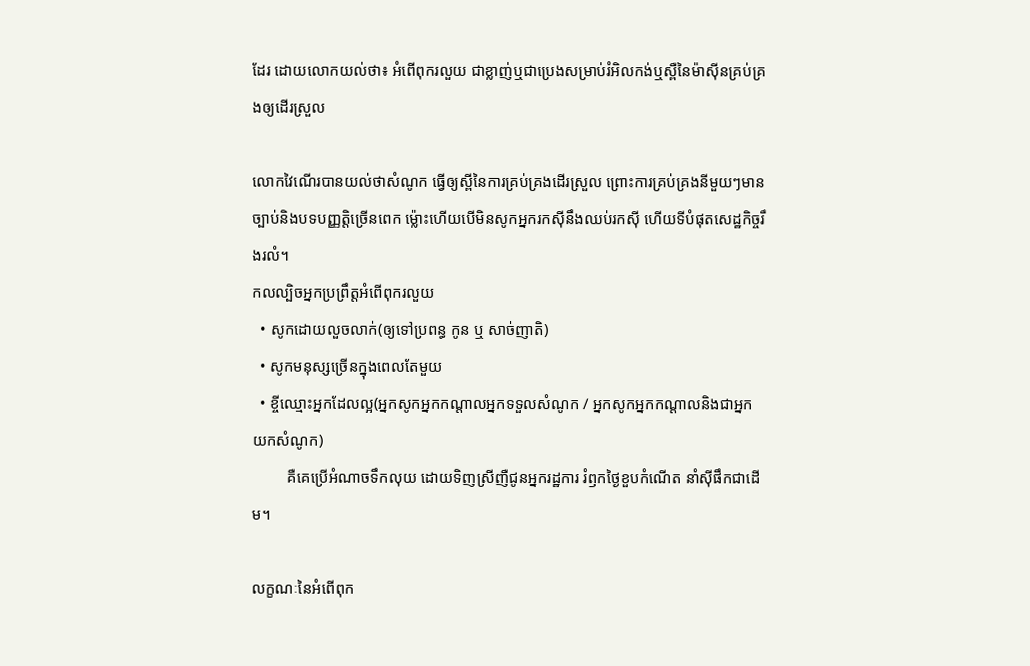ដែរ ដោយលោកយល់ថា៖ អំពើពុករលួយ ជាខ្លាញ់ឬជាប្រេងសម្រាប់រំអិលកង់ឬស្ពឺនៃម៉ាស៊ីនគ្រប់គ្រងឲ្យដើរស្រួល

លោកវៃណើរបានយល់ថាសំណូក ធ្វើឲ្យស្ពីនៃការគ្រប់គ្រងដើរស្រួល ព្រោះការគ្រប់គ្រងនីមួយៗមានច្បាប់និងបទបញ្ញត្តិច្រើនពេក ម្ល៉ោះហើយបើមិនសូកអ្នករកស៊ីនឹងឈប់រកស៊ី ហើយទីបំផុតសេដ្ឋកិច្ចរឹងរលំ។
កលល្បិចអ្នកប្រព្រឹត្តអំពើពុករលួយ
  • សូកដោយលួចលាក់(ឲ្យទៅប្រពន្ធ កូន ឬ សាច់ញាតិ)
  • សូកមនុស្សច្រើនក្នុងពេលតែមួយ
  • ខ្ចីឈ្មោះអ្នកដែលល្អ(អ្នកសូកអ្នកកណ្ដាលអ្នកទទួលសំណូក / អ្នកសូកអ្នកកណ្ដាលនិងជាអ្នកយកសំណូក)
         គឺគេប្រើអំណាចទឹកលុយ ដោយទិញស្រីញឺជូនអ្នករដ្ឋការ រំឭកថ្ងៃខួបកំណើត នាំស៊ីផឹកជាដើម។

លក្ខណៈនៃអំពើពុក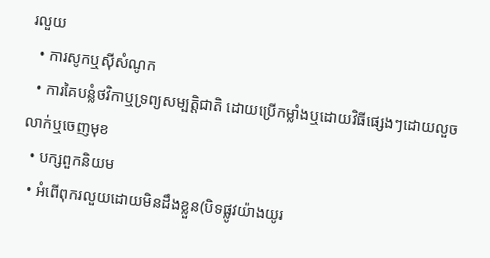រលួយ
  • ការសូកឬស៊ីសំណូក
  • ការគៃបន្លំថវិកាឬទ្រព្យសម្បត្តិជាតិ ដោយប្រើកម្លាំងឬដោយវិធីផ្សេងៗដោយលួចលាក់ឬចេញមុខ
  • បក្សពួកនិយម
  • អំពើពុករលួយដោយមិនដឹងខ្លួន(បិទផ្លូវយ៉ាងយូរ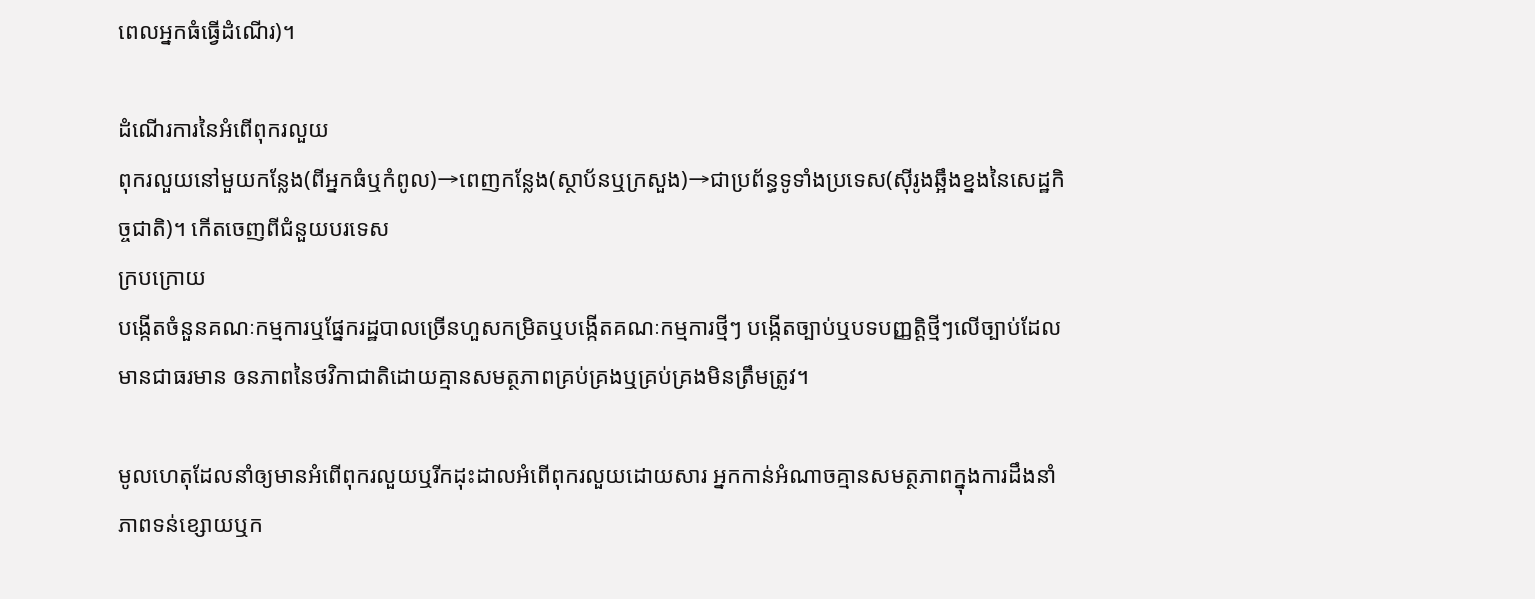ពេលអ្នកធំធ្វើដំណើរ)។

ដំណើរការនៃអំពើពុករលួយ
ពុករលួយនៅមួយកន្លែង(ពីអ្នកធំឬកំពូល)→ពេញកន្លែង(ស្ថាប័នឬក្រសួង)→ជាប្រព័ន្ធទូទាំងប្រទេស(ស៊ីរូងឆ្អឹងខ្នងនៃសេដ្ឋកិច្ចជាតិ)។ កើតចេញពីជំនួយបរទេស
ក្របក្រោយ
បង្កើតចំនួនគណៈកម្មការឬផ្នែករដ្ឋបាលច្រើនហួសកម្រិតឬបង្កើតគណៈកម្មការថ្មីៗ បង្កើតច្បាប់ឬបទបញ្ញត្តិថ្មីៗលើច្បាប់ដែលមានជាធរមាន ឲនភាពនៃថវិកាជាតិដោយគ្មានសមត្ថភាពគ្រប់គ្រងឬគ្រប់គ្រងមិនត្រឹមត្រូវ។

មូលហេតុដែលនាំឲ្យមានអំពើពុករលួយឬរីកដុះដាលអំពើពុករលួយដោយសារ អ្នកកាន់អំណាចគ្មានសមត្ថភាពក្នុងការដឹងនាំ ភាពទន់ខ្សោយឬក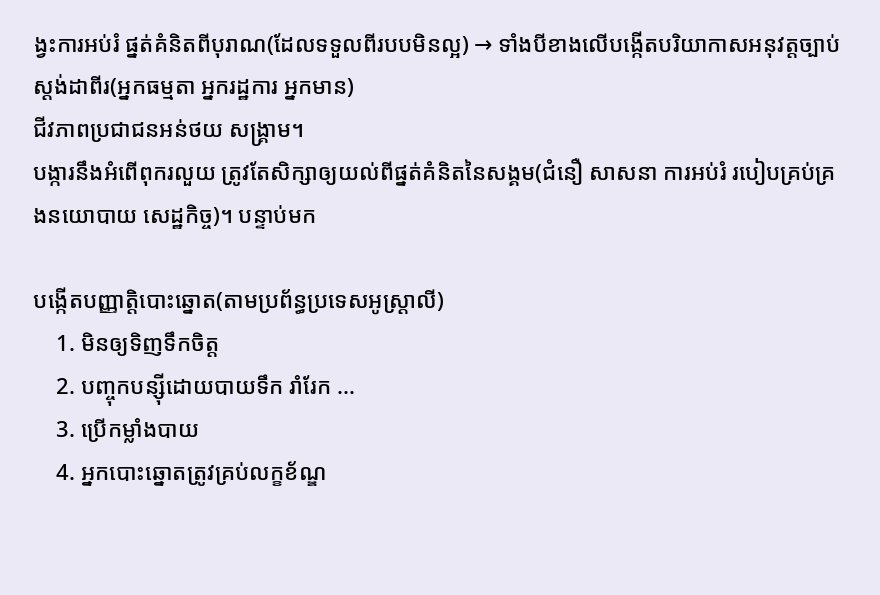ង្វះការអប់រំ ផ្នត់គំនិតពីបុរាណ(ដែលទទួលពីរបបមិនល្អ) → ទាំងបីខាងលើបង្កើតបរិយាកាសអនុវត្តច្បាប់ស្ដង់ដាពីរ(អ្នកធម្មតា អ្នករដ្ឋការ អ្នកមាន)
ជីវភាពប្រជាជនអន់ថយ សង្គ្រាម។
បង្ការនឹងអំពើពុករលួយ ត្រូវតែសិក្សាឲ្យយល់ពីផ្នត់គំនិតនៃសង្គម(ជំនឿ សាសនា ការអប់រំ របៀបគ្រប់គ្រងនយោបាយ សេដ្ឋកិច្ច)។ បន្ទាប់មក

បង្កើតបញ្ញាត្តិបោះឆ្នោត(តាមប្រព័ន្ធប្រទេសអូស្ត្រាលី)
    1. មិនឲ្យទិញទឹកចិត្ត
    2. បញ្ចុកបន្ស៊ីដោយបាយទឹក រាំរែក ...
    3. ប្រើកម្លាំងបាយ
    4. អ្នកបោះឆ្នោតត្រូវគ្រប់លក្ខខ័ណ្ឌ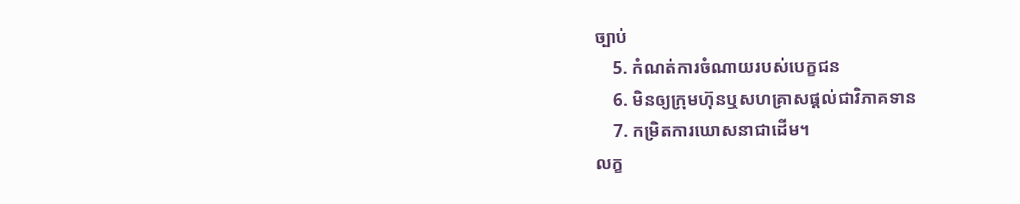ច្បាប់
    5. កំណត់ការចំណាយរបស់បេក្ខជន
    6. មិនឲ្យក្រុមហ៊ុនឬសហគ្រាសផ្ដល់ជាវិភាគទាន
    7. កម្រិតការឃោសនាជាដើម។
លក្ខ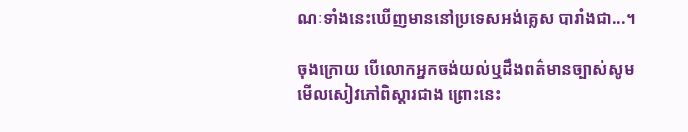ណៈទាំងនេះឃើញមាននៅប្រទេសអង់គ្លេស បារាំងជា...។

ចុងក្រោយ បើលោកអ្នកចង់យល់ឬដឹងពត៌មានច្បាស់សូមមើលសៀវភៅពិស្ដារជាង ព្រោះនេះ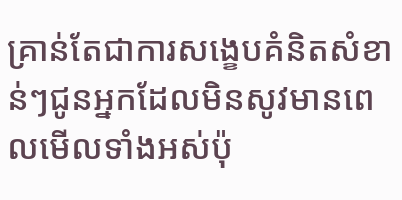គ្រាន់តែជាការសង្ខេបគំនិតសំខាន់ៗជូនអ្នកដែលមិនសូវមានពេលមើលទាំងអស់ប៉ុ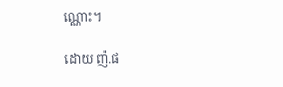ណ្ណោះ។

ដោយ ញ៉.ផ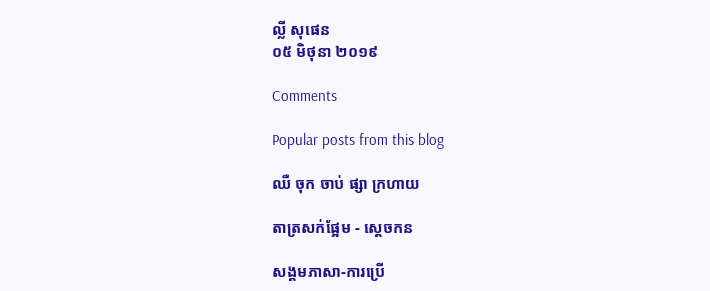ល្លី សុផេន
០៥ មិថុនា ២០១៩

Comments

Popular posts from this blog

ឈឺ ចុក ចាប់ ផ្សា ក្រហាយ

តាត្រសក់ផ្អែម - ស្ដេចកន

សង្គមភាសា-ការប្រើ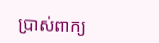ប្រាស់ពាក្យ